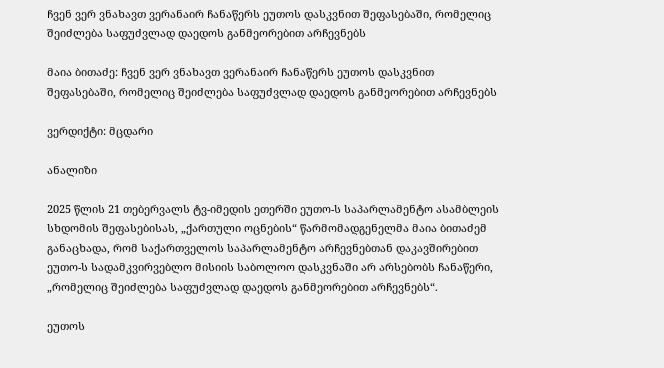ჩვენ ვერ ვნახავთ ვერანაირ ჩანაწერს ეუთოს დასკვნით შეფასებაში, რომელიც შეიძლება საფუძვლად დაედოს განმეორებით არჩევნებს

მაია ბითაძე: ჩვენ ვერ ვნახავთ ვერანაირ ჩანაწერს ეუთოს დასკვნით შეფასებაში, რომელიც შეიძლება საფუძვლად დაედოს განმეორებით არჩევნებს

ვერდიქტი: მცდარი

ანალიზი

2025 წლის 21 თებერვალს ტვ-იმედის ეთერში ეუთო-ს საპარლამენტო ასამბლეის სხდომის შეფასებისას, „ქართული ოცნების“ წარმომადგენელმა მაია ბითაძემ განაცხადა, რომ საქართველოს საპარლამენტო არჩევნებთან დაკავშირებით ეუთო-ს სადამკვირვებლო მისიის საბოლოო დასკვნაში არ არსებობს ჩანაწერი, „რომელიც შეიძლება საფუძვლად დაედოს განმეორებით არჩევნებს“.

ეუთოს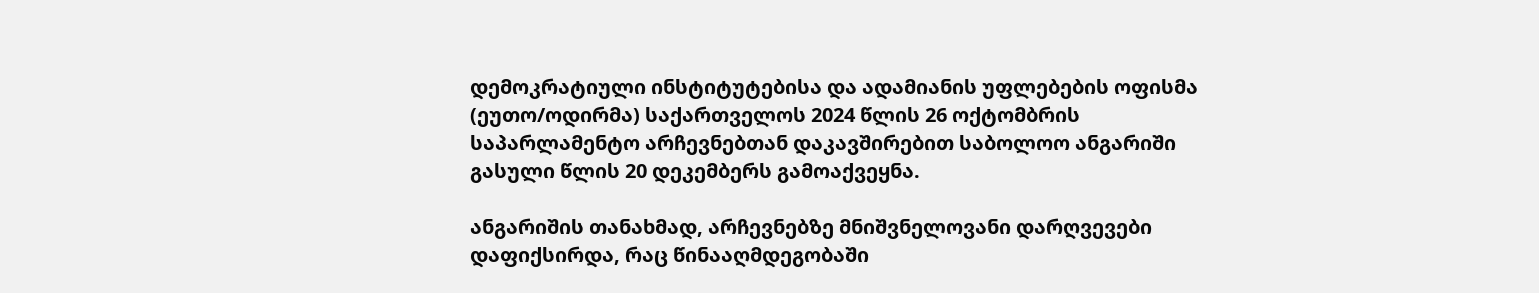დემოკრატიული ინსტიტუტებისა და ადამიანის უფლებების ოფისმა (ეუთო/ოდირმა) საქართველოს 2024 წლის 26 ოქტომბრის საპარლამენტო არჩევნებთან დაკავშირებით საბოლოო ანგარიში გასული წლის 20 დეკემბერს გამოაქვეყნა.

ანგარიშის თანახმად, არჩევნებზე მნიშვნელოვანი დარღვევები დაფიქსირდა, რაც წინააღმდეგობაში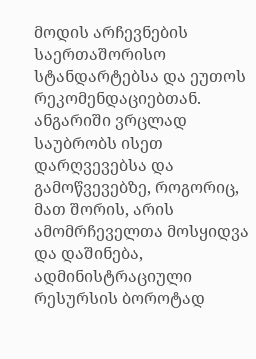მოდის არჩევნების საერთაშორისო სტანდარტებსა და ეუთოს რეკომენდაციებთან. ანგარიში ვრცლად საუბრობს ისეთ დარღვევებსა და გამოწვევებზე, როგორიც, მათ შორის, არის ამომრჩეველთა მოსყიდვა და დაშინება, ადმინისტრაციული რესურსის ბოროტად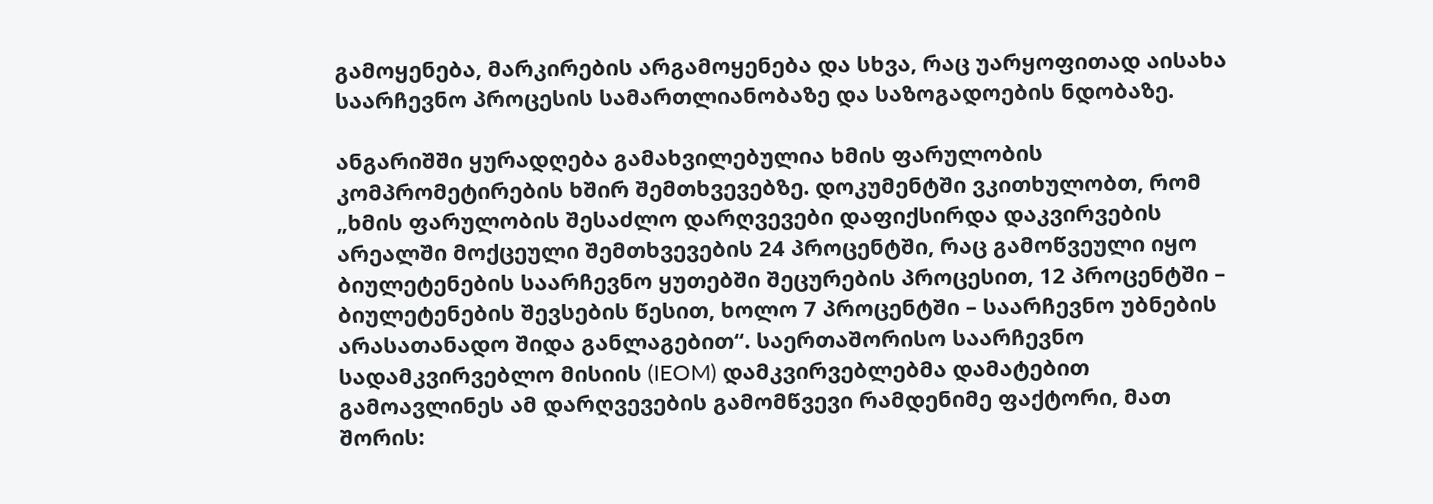გამოყენება, მარკირების არგამოყენება და სხვა, რაც უარყოფითად აისახა საარჩევნო პროცესის სამართლიანობაზე და საზოგადოების ნდობაზე.

ანგარიშში ყურადღება გამახვილებულია ხმის ფარულობის კომპრომეტირების ხშირ შემთხვევებზე. დოკუმენტში ვკითხულობთ, რომ „ხმის ფარულობის შესაძლო დარღვევები დაფიქსირდა დაკვირვების არეალში მოქცეული შემთხვევების 24 პროცენტში, რაც გამოწვეული იყო ბიულეტენების საარჩევნო ყუთებში შეცურების პროცესით, 12 პროცენტში – ბიულეტენების შევსების წესით, ხოლო 7 პროცენტში – საარჩევნო უბნების არასათანადო შიდა განლაგებით“. საერთაშორისო საარჩევნო სადამკვირვებლო მისიის (IEOM) დამკვირვებლებმა დამატებით გამოავლინეს ამ დარღვევების გამომწვევი რამდენიმე ფაქტორი, მათ შორის: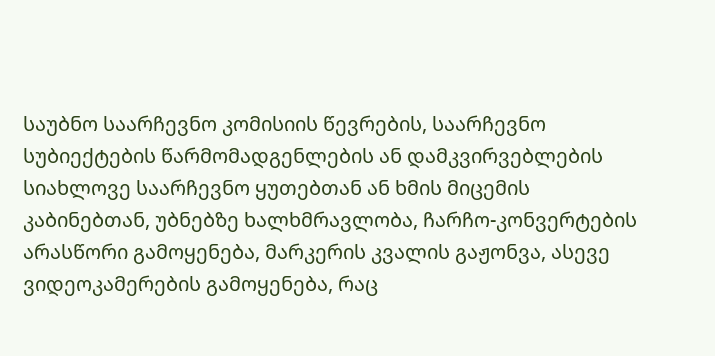საუბნო საარჩევნო კომისიის წევრების, საარჩევნო სუბიექტების წარმომადგენლების ან დამკვირვებლების სიახლოვე საარჩევნო ყუთებთან ან ხმის მიცემის კაბინებთან, უბნებზე ხალხმრავლობა, ჩარჩო-კონვერტების არასწორი გამოყენება, მარკერის კვალის გაჟონვა, ასევე ვიდეოკამერების გამოყენება, რაც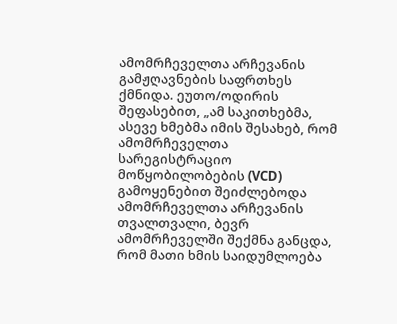ამომრჩეველთა არჩევანის გამჟღავნების საფრთხეს ქმნიდა. ეუთო/ოდირის შეფასებით, „ამ საკითხებმა, ასევე ხმებმა იმის შესახებ, რომ ამომრჩეველთა სარეგისტრაციო მოწყობილობების (VCD) გამოყენებით შეიძლებოდა ამომრჩეველთა არჩევანის თვალთვალი, ბევრ ამომრჩეველში შექმნა განცდა, რომ მათი ხმის საიდუმლოება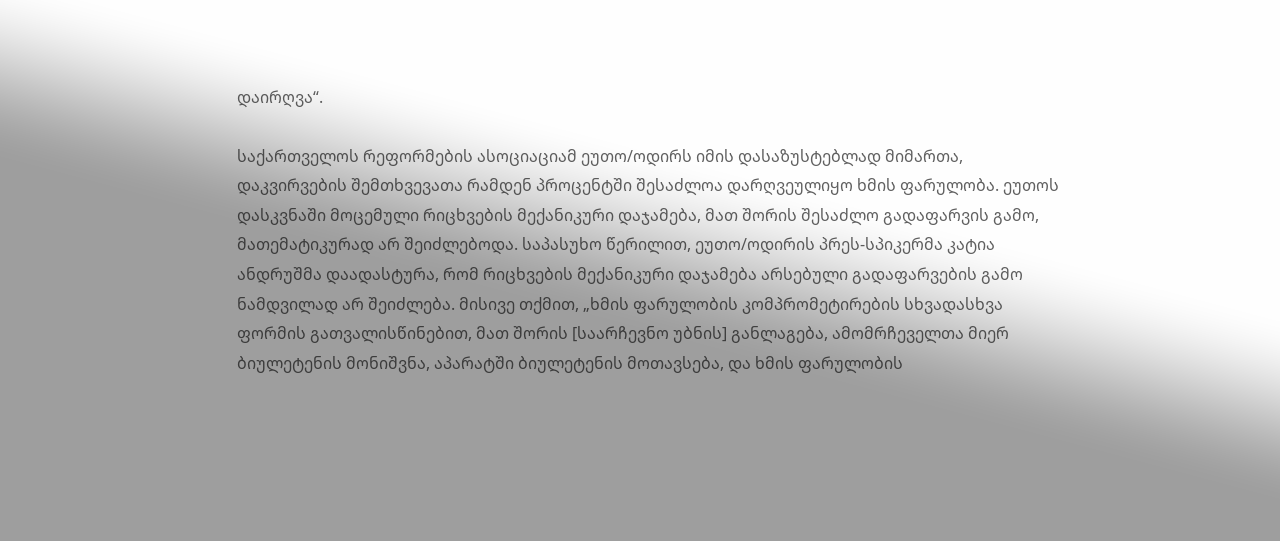დაირღვა“.

საქართველოს რეფორმების ასოციაციამ ეუთო/ოდირს იმის დასაზუსტებლად მიმართა, დაკვირვების შემთხვევათა რამდენ პროცენტში შესაძლოა დარღვეულიყო ხმის ფარულობა. ეუთოს დასკვნაში მოცემული რიცხვების მექანიკური დაჯამება, მათ შორის შესაძლო გადაფარვის გამო, მათემატიკურად არ შეიძლებოდა. საპასუხო წერილით, ეუთო/ოდირის პრეს-სპიკერმა კატია ანდრუშმა დაადასტურა, რომ რიცხვების მექანიკური დაჯამება არსებული გადაფარვების გამო ნამდვილად არ შეიძლება. მისივე თქმით, „ხმის ფარულობის კომპრომეტირების სხვადასხვა ფორმის გათვალისწინებით, მათ შორის [საარჩევნო უბნის] განლაგება, ამომრჩეველთა მიერ ბიულეტენის მონიშვნა, აპარატში ბიულეტენის მოთავსება, და ხმის ფარულობის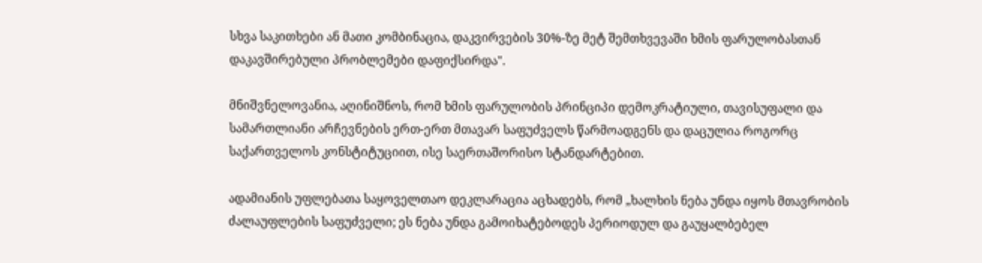სხვა საკითხები ან მათი კომბინაცია, დაკვირვების 30%-ზე მეტ შემთხვევაში ხმის ფარულობასთან დაკავშირებული პრობლემები დაფიქსირდა".

მნიშვნელოვანია, აღინიშნოს, რომ ხმის ფარულობის პრინციპი დემოკრატიული, თავისუფალი და სამართლიანი არჩევნების ერთ-ერთ მთავარ საფუძველს წარმოადგენს და დაცულია როგორც საქართველოს კონსტიტუციით, ისე საერთაშორისო სტანდარტებით.

ადამიანის უფლებათა საყოველთაო დეკლარაცია აცხადებს, რომ „ხალხის ნება უნდა იყოს მთავრობის ძალაუფლების საფუძველი; ეს ნება უნდა გამოიხატებოდეს პერიოდულ და გაუყალბებელ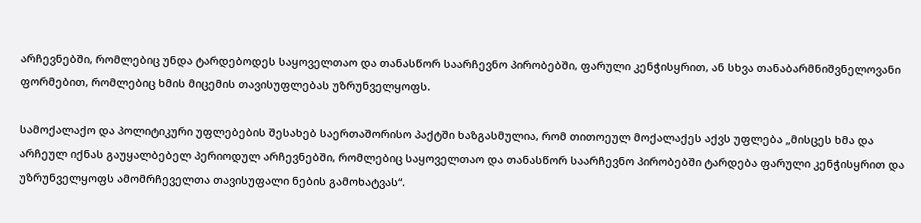არჩევნებში, რომლებიც უნდა ტარდებოდეს საყოველთაო და თანასწორ საარჩევნო პირობებში, ფარული კენჭისყრით, ან სხვა თანაბარმნიშვნელოვანი ფორმებით, რომლებიც ხმის მიცემის თავისუფლებას უზრუნველყოფს.

სამოქალაქო და პოლიტიკური უფლებების შესახებ საერთაშორისო პაქტში ხაზგასმულია, რომ თითოეულ მოქალაქეს აქვს უფლება „მისცეს ხმა და არჩეულ იქნას გაუყალბებელ პერიოდულ არჩევნებში, რომლებიც საყოველთაო და თანასწორ საარჩევნო პირობებში ტარდება ფარული კენჭისყრით და უზრუნველყოფს ამომრჩეველთა თავისუფალი ნების გამოხატვას“.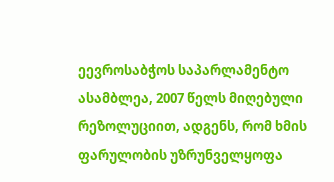ეევროსაბჭოს საპარლამენტო ასამბლეა, 2007 წელს მიღებული რეზოლუციით, ადგენს, რომ ხმის ფარულობის უზრუნველყოფა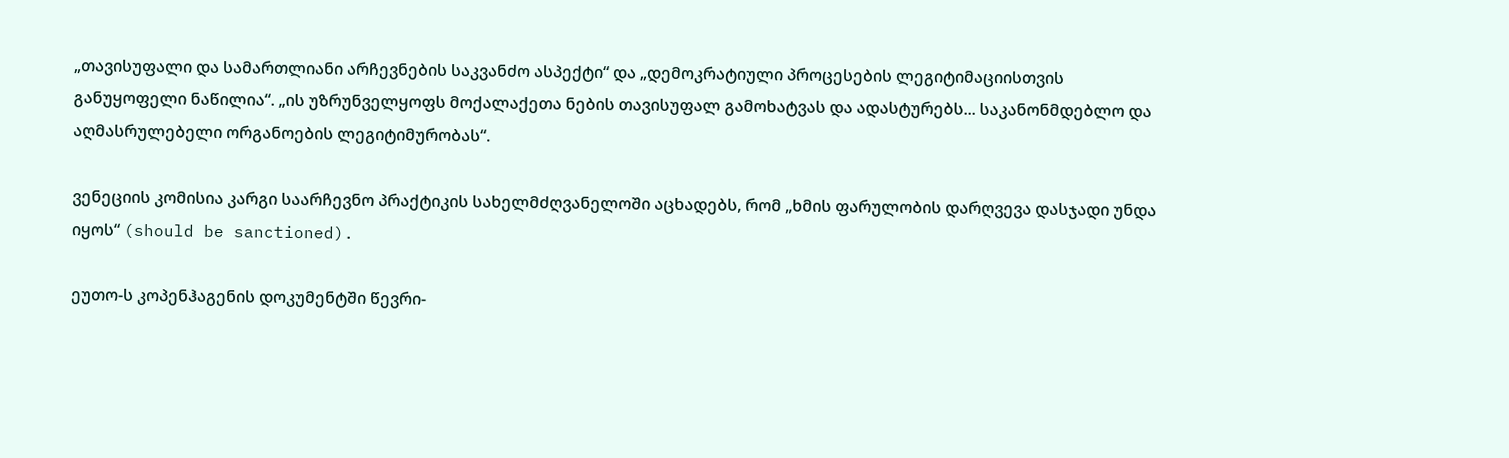„თავისუფალი და სამართლიანი არჩევნების საკვანძო ასპექტი“ და „დემოკრატიული პროცესების ლეგიტიმაციისთვის განუყოფელი ნაწილია“. „ის უზრუნველყოფს მოქალაქეთა ნების თავისუფალ გამოხატვას და ადასტურებს... საკანონმდებლო და აღმასრულებელი ორგანოების ლეგიტიმურობას“.

ვენეციის კომისია კარგი საარჩევნო პრაქტიკის სახელმძღვანელოში აცხადებს, რომ „ხმის ფარულობის დარღვევა დასჯადი უნდა იყოს“ (should be sanctioned).

ეუთო-ს კოპენჰაგენის დოკუმენტში წევრი-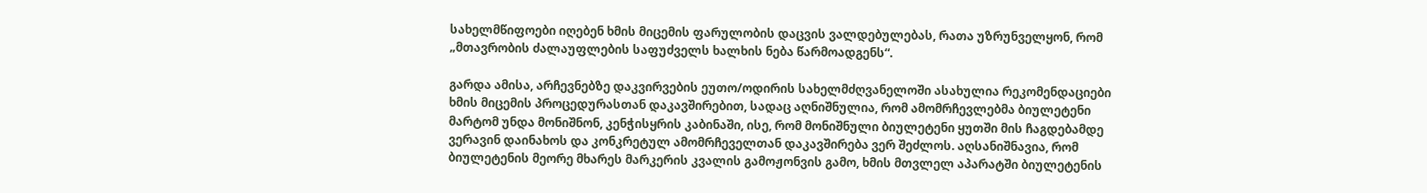სახელმწიფოები იღებენ ხმის მიცემის ფარულობის დაცვის ვალდებულებას, რათა უზრუნველყონ, რომ „მთავრობის ძალაუფლების საფუძველს ხალხის ნება წარმოადგენს“.

გარდა ამისა, არჩევნებზე დაკვირვების ეუთო/ოდირის სახელმძღვანელოში ასახულია რეკომენდაციები ხმის მიცემის პროცედურასთან დაკავშირებით, სადაც აღნიშნულია, რომ ამომრჩევლებმა ბიულეტენი მარტომ უნდა მონიშნონ, კენჭისყრის კაბინაში, ისე, რომ მონიშნული ბიულეტენი ყუთში მის ჩაგდებამდე ვერავინ დაინახოს და კონკრეტულ ამომრჩეველთან დაკავშირება ვერ შეძლოს. აღსანიშნავია, რომ ბიულეტენის მეორე მხარეს მარკერის კვალის გამოჟონვის გამო, ხმის მთვლელ აპარატში ბიულეტენის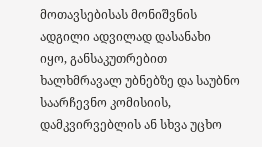მოთავსებისას მონიშვნის ადგილი ადვილად დასანახი იყო, განსაკუთრებით ხალხმრავალ უბნებზე და საუბნო საარჩევნო კომისიის, დამკვირვებლის ან სხვა უცხო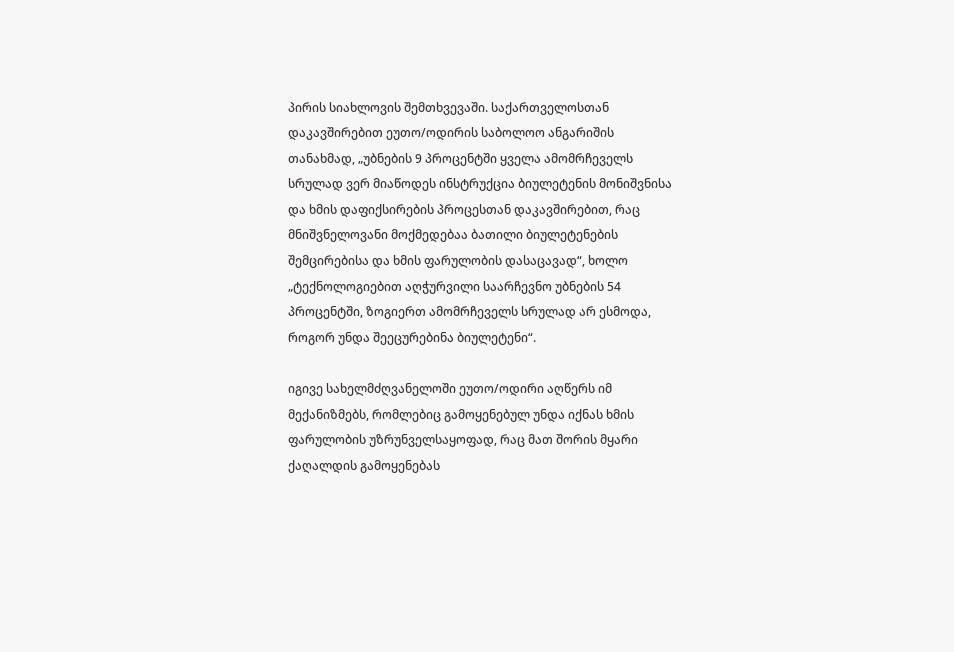პირის სიახლოვის შემთხვევაში. საქართველოსთან დაკავშირებით ეუთო/ოდირის საბოლოო ანგარიშის თანახმად, „უბნების 9 პროცენტში ყველა ამომრჩეველს სრულად ვერ მიაწოდეს ინსტრუქცია ბიულეტენის მონიშვნისა და ხმის დაფიქსირების პროცესთან დაკავშირებით, რაც მნიშვნელოვანი მოქმედებაა ბათილი ბიულეტენების შემცირებისა და ხმის ფარულობის დასაცავად“, ხოლო „ტექნოლოგიებით აღჭურვილი საარჩევნო უბნების 54 პროცენტში, ზოგიერთ ამომრჩეველს სრულად არ ესმოდა, როგორ უნდა შეეცურებინა ბიულეტენი“.

იგივე სახელმძღვანელოში ეუთო/ოდირი აღწერს იმ მექანიზმებს, რომლებიც გამოყენებულ უნდა იქნას ხმის ფარულობის უზრუნველსაყოფად, რაც მათ შორის მყარი ქაღალდის გამოყენებას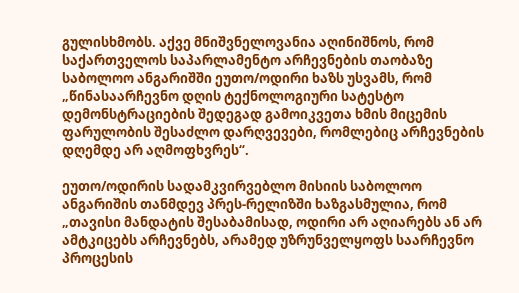გულისხმობს. აქვე მნიშვნელოვანია აღინიშნოს, რომ საქართველოს საპარლამენტო არჩევნების თაობაზე საბოლოო ანგარიშში ეუთო/ოდირი ხაზს უსვამს, რომ „წინასაარჩევნო დღის ტექნოლოგიური სატესტო დემონსტრაციების შედეგად გამოიკვეთა ხმის მიცემის ფარულობის შესაძლო დარღვევები, რომლებიც არჩევნების დღემდე არ აღმოფხვრეს“.

ეუთო/ოდირის სადამკვირვებლო მისიის საბოლოო ანგარიშის თანმდევ პრეს-რელიზში ხაზგასმულია, რომ „თავისი მანდატის შესაბამისად, ოდირი არ აღიარებს ან არ ამტკიცებს არჩევნებს, არამედ უზრუნველყოფს საარჩევნო პროცესის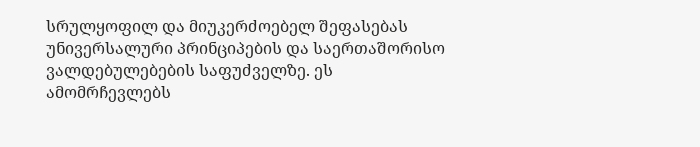სრულყოფილ და მიუკერძოებელ შეფასებას უნივერსალური პრინციპების და საერთაშორისო ვალდებულებების საფუძველზე. ეს ამომრჩევლებს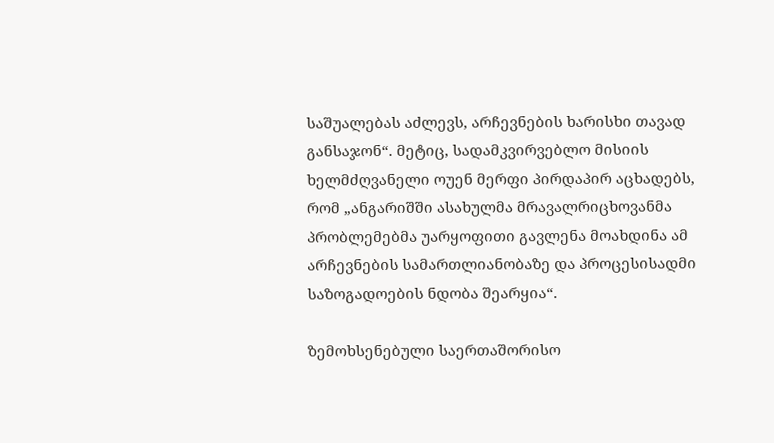საშუალებას აძლევს, არჩევნების ხარისხი თავად განსაჯონ“. მეტიც, სადამკვირვებლო მისიის ხელმძღვანელი ოუენ მერფი პირდაპირ აცხადებს, რომ „ანგარიშში ასახულმა მრავალრიცხოვანმა პრობლემებმა უარყოფითი გავლენა მოახდინა ამ არჩევნების სამართლიანობაზე და პროცესისადმი საზოგადოების ნდობა შეარყია“.

ზემოხსენებული საერთაშორისო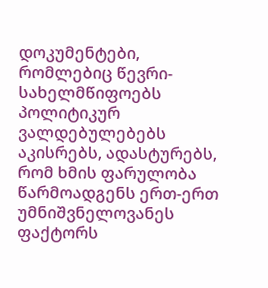დოკუმენტები, რომლებიც წევრი-სახელმწიფოებს პოლიტიკურ ვალდებულებებს აკისრებს, ადასტურებს, რომ ხმის ფარულობა წარმოადგენს ერთ-ერთ უმნიშვნელოვანეს ფაქტორს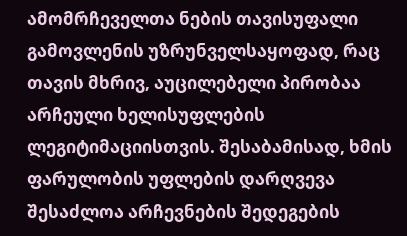ამომრჩეველთა ნების თავისუფალი გამოვლენის უზრუნველსაყოფად, რაც თავის მხრივ, აუცილებელი პირობაა არჩეული ხელისუფლების ლეგიტიმაციისთვის. შესაბამისად, ხმის ფარულობის უფლების დარღვევა შესაძლოა არჩევნების შედეგების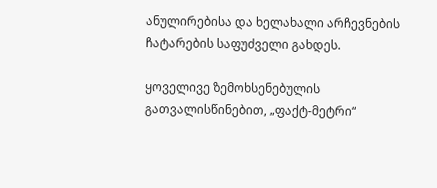ანულირებისა და ხელახალი არჩევნების ჩატარების საფუძველი გახდეს.

ყოველივე ზემოხსენებულის გათვალისწინებით, „ფაქტ-მეტრი“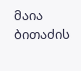მაია ბითაძის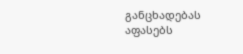განცხადებას აფასებს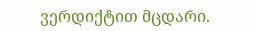ვერდიქტით მცდარი.